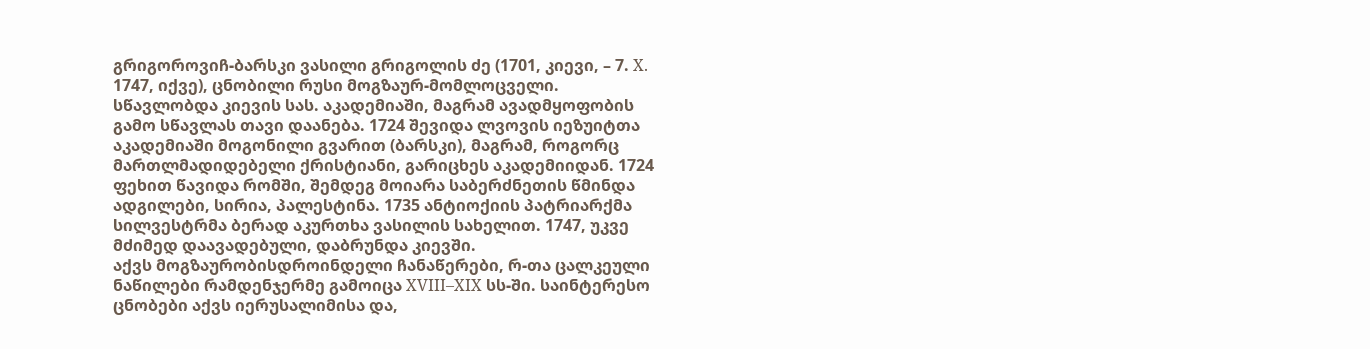გრიგოროვიჩ-ბარსკი ვასილი გრიგოლის ძე (1701, კიევი, – 7. X. 1747, იქვე), ცნობილი რუსი მოგზაურ-მომლოცველი.
სწავლობდა კიევის სას. აკადემიაში, მაგრამ ავადმყოფობის გამო სწავლას თავი დაანება. 1724 შევიდა ლვოვის იეზუიტთა აკადემიაში მოგონილი გვარით (ბარსკი), მაგრამ, როგორც მართლმადიდებელი ქრისტიანი, გარიცხეს აკადემიიდან. 1724 ფეხით წავიდა რომში, შემდეგ მოიარა საბერძნეთის წმინდა ადგილები, სირია, პალესტინა. 1735 ანტიოქიის პატრიარქმა სილვესტრმა ბერად აკურთხა ვასილის სახელით. 1747, უკვე მძიმედ დაავადებული, დაბრუნდა კიევში.
აქვს მოგზაურობისდროინდელი ჩანაწერები, რ-თა ცალკეული ნაწილები რამდენჯერმე გამოიცა XVIII–XIX სს-ში. საინტერესო ცნობები აქვს იერუსალიმისა და,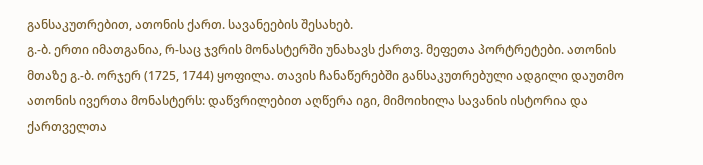განსაკუთრებით, ათონის ქართ. სავანეების შესახებ.
გ.-ბ. ერთი იმათგანია, რ-საც ჯვრის მონასტერში უნახავს ქართვ. მეფეთა პორტრეტები. ათონის მთაზე გ.-ბ. ორჯერ (1725, 1744) ყოფილა. თავის ჩანაწერებში განსაკუთრებული ადგილი დაუთმო ათონის ივერთა მონასტერს: დაწვრილებით აღწერა იგი, მიმოიხილა სავანის ისტორია და ქართველთა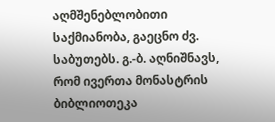აღმშენებლობითი საქმიანობა, გაეცნო ძვ. საბუთებს. გ.-ბ. აღნიშნავს, რომ ივერთა მონასტრის ბიბლიოთეკა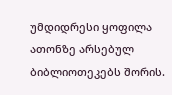უმდიდრესი ყოფილა ათონზე არსებულ ბიბლიოთეკებს შორის.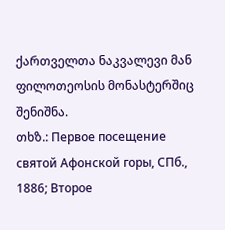ქართველთა ნაკვალევი მან ფილოთეოსის მონასტერშიც შენიშნა.
თხზ.: Первое посещение святой Афонской горы, СПб., 1886; Второе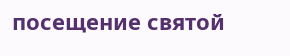посещение святой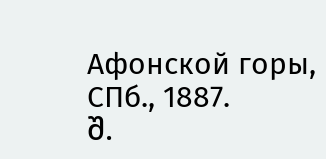Афонской горы, СПб., 1887.
შ.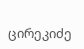ცირეკიძე